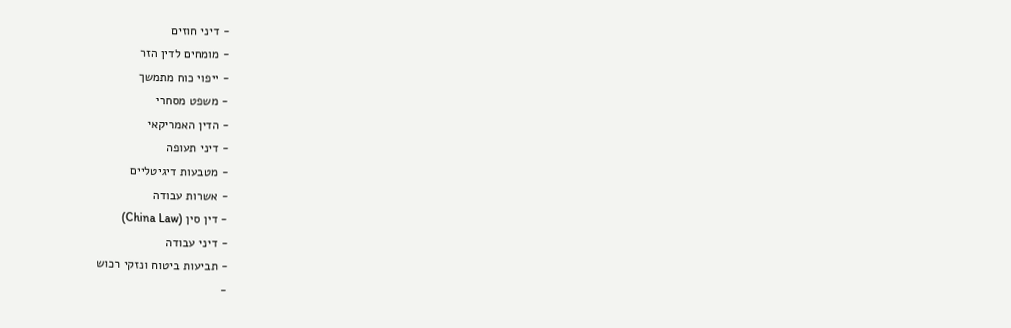- דיני חוזים
- מומחים לדין הזר
- ייפוי כוח מתמשך
- משפט מסחרי
- הדין האמריקאי
- דיני תעופה
- מטבעות דיגיטליים
- אשרות עבודה
- דין סין (China Law)
- דיני עבודה
- תביעות ביטוח ונזקי רכוש
-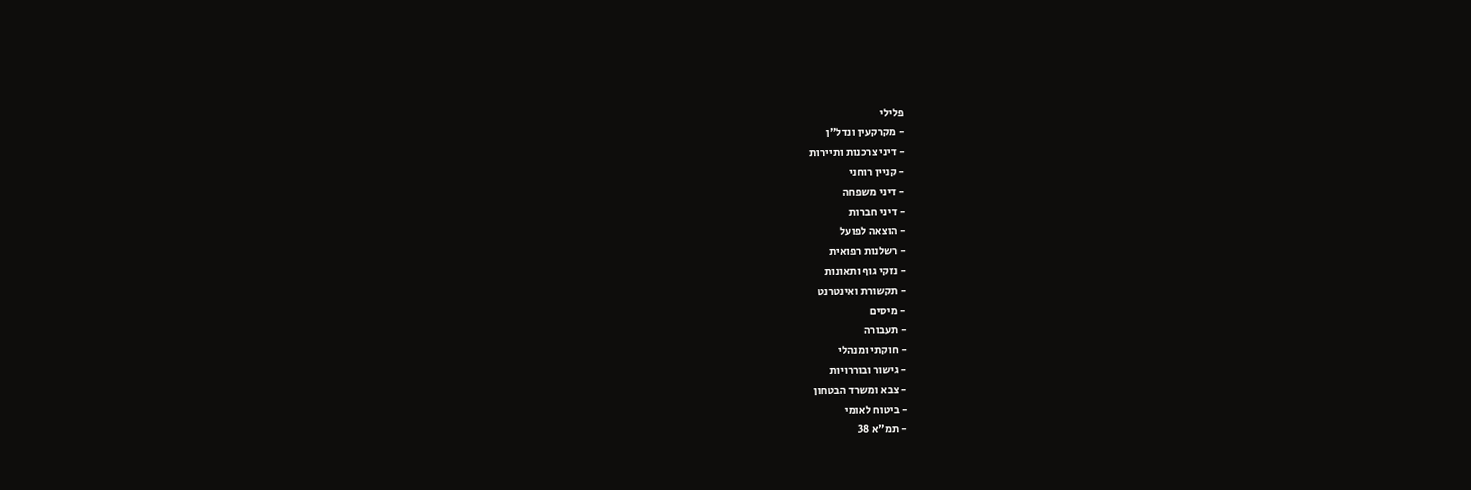פלילי
- מקרקעין ונדל"ן
- דיני צרכנות ותיירות
- קניין רוחני
- דיני משפחה
- דיני חברות
- הוצאה לפועל
- רשלנות רפואית
- נזקי גוף ותאונות
- תקשורת ואינטרנט
- מיסים
- תעבורה
- חוקתי ומנהלי
- גישור ובוררויות
- צבא ומשרד הבטחון
- ביטוח לאומי
- תמ"א 38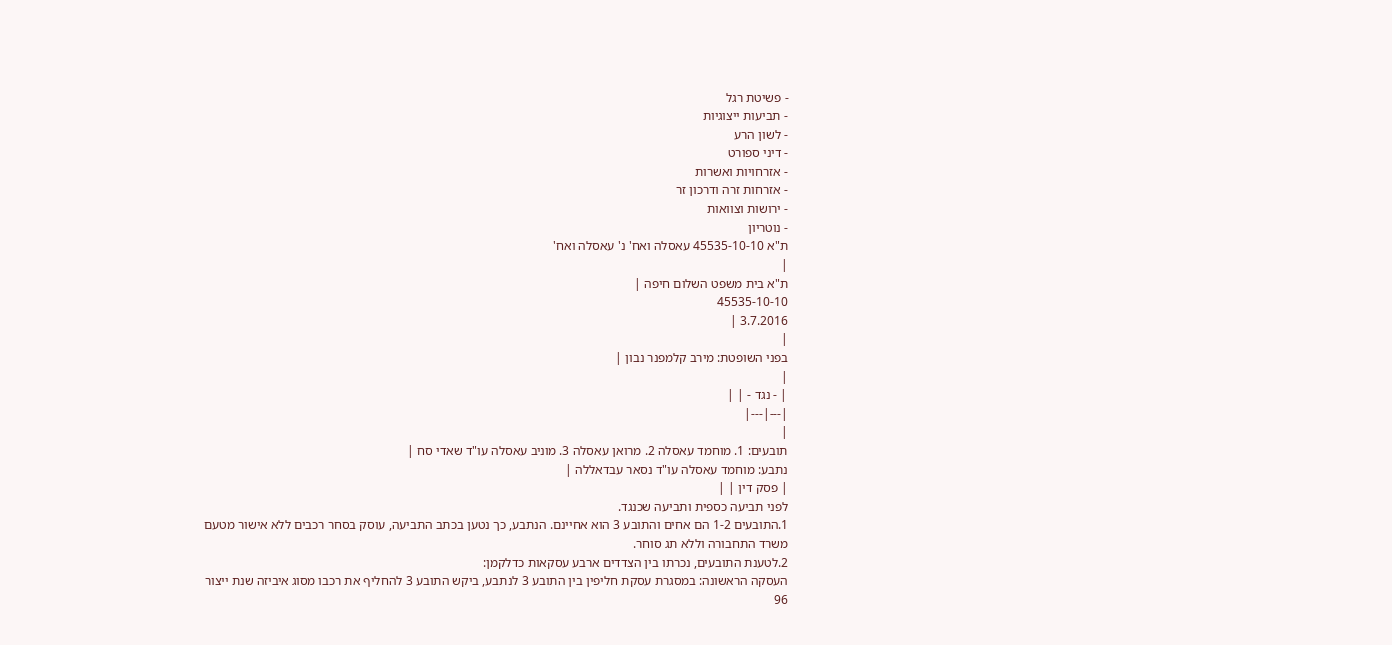- פשיטת רגל
- תביעות ייצוגיות
- לשון הרע
- דיני ספורט
- אזרחויות ואשרות
- אזרחות זרה ודרכון זר
- ירושות וצוואות
- נוטריון
ת"א 45535-10-10 עאסלה ואח' נ' עאסלה ואח'
|
ת"א בית משפט השלום חיפה |
45535-10-10
3.7.2016 |
|
בפני השופטת: מירב קלמפנר נבון |
|
| - נגד - | |
|---|---|
|
תובעים: 1. מוחמד עאסלה 2. מרואן עאסלה 3. מוניב עאסלה עו"ד שאדי סח |
נתבע: מוחמד עאסלה עו"ד נסאר עבדאללה |
| פסק דין | |
לפני תביעה כספית ותביעה שכנגד.
1.התובעים 1-2 הם אחים והתובע 3 הוא אחיינם. הנתבע, כך נטען בכתב התביעה, עוסק בסחר רכבים ללא אישור מטעם משרד התחבורה וללא תג סוחר.
2.לטענת התובעים, נכרתו בין הצדדים ארבע עסקאות כדלקמן:
העסקה הראשונה: במסגרת עסקת חליפין בין התובע 3 לנתבע, ביקש התובע 3 להחליף את רכבו מסוג איביזה שנת ייצור 96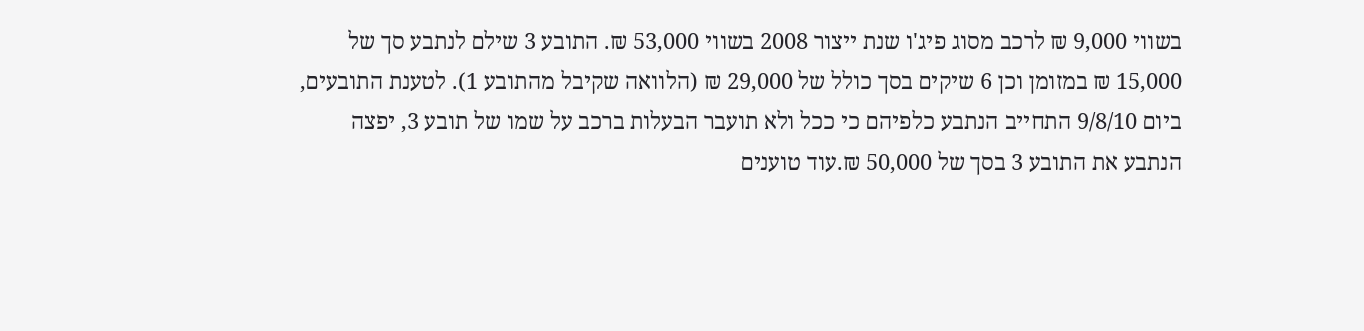בשווי 9,000 ₪ לרכב מסוג פיג'ו שנת ייצור 2008 בשווי 53,000 ₪. התובע 3 שילם לנתבע סך של 15,000 ₪ במזומן וכן 6 שיקים בסך כולל של 29,000 ₪ (הלוואה שקיבל מהתובע 1). לטענת התובעים, ביום 9/8/10 התחייב הנתבע כלפיהם כי ככל ולא תועבר הבעלות ברכב על שמו של תובע 3, יפצה הנתבע את התובע 3 בסך של 50,000 ₪.עוד טוענים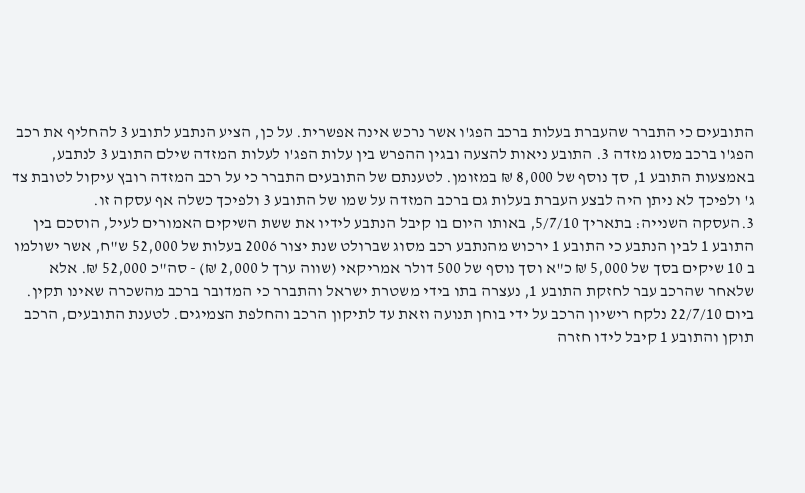התובעים כי התברר שהעברת בעלות ברכב הפג'ו אשר נרכש אינה אפשרית. על כן, הציע הנתבע לתובע 3 להחליף את רכב הפג'ו ברכב מסוג מזדה 3. התובע ניאות להצעה ובגין ההפרש בין עלות הפג'ו לעלות המזדה שילם התובע 3 לנתבע, באמצעות התובע 1, סך נוסף של 8,000 ₪ במזומן. לטענתם של התובעים התברר כי על רכב המזדה רובץ עיקול לטובת צד ג' ולפיכך לא ניתן היה לבצע העברת בעלות גם ברכב המזדה על שמו של התובע 3 ולפיכך כשלה אף עסקה זו.
3.העסקה השנייה: בתאריך 5/7/10, באותו היום בו קיבל הנתבע לידיו את ששת השיקים האמורים לעיל, הוסכם בין התובע 1 לבין הנתבע כי התובע 1 ירכוש מהנתבע רכב מסוג שברולט שנת יצור 2006 בעלות של 52,000 ש"ח, אשר ישולמו ב 10 שיקים בסך של 5,000 ₪ כ"א וסך נוסף של 500 דולר אמריקאי (שווה ערך ל 2,000 ₪) - סה"כ 52,000 ₪. אלא שלאחר שהרכב עבר לחזקת התובע 1, נעצרה בתו בידי משטרת ישראל והתברר כי המדובר ברכב מהשכרה שאינו תקין. ביום 22/7/10 נלקח רישיון הרכב על ידי בוחן תנועה וזאת עד לתיקון הרכב והחלפת הצמיגים. לטענת התובעים, הרכב תוקן והתובע 1 קיבל לידו חזרה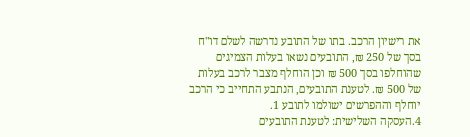את רישיון הרכב. בתו של התובע נדרשה לשלם דו"ח בסך של 250 ₪, התובעים נשאו בעלות הצמיגים שהוחלפו בסך 500 ₪ וכן הוחלף מצבר לרכב בעלות של 500 ₪. לטענת התובעים, הנתבע התחייב כי הרכב יוחלף וההפרשים ישולמו לתובע 1.
4.העסקה השלישית: לטענת התובעים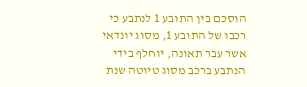הוסכם בין התובע 1 לנתבע כי רכבו של התובע 1, מסוג יונדאי אשר עבר תאונה, יוחלף בידי הנתבע ברכב מסוג טיוטה שנת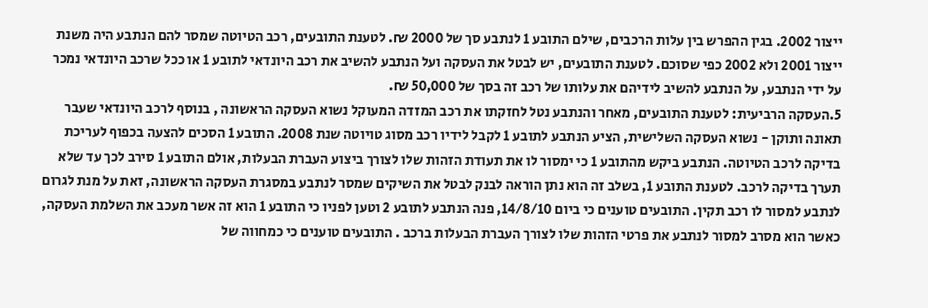ייצור 2002. בגין ההפרש בין עלות הרכבים, שילם התובע 1 לנתבע סך של 2000 ₪. לטענת התובעים, רכב הטיוטה שמסר להם הנתבע היה משנת ייצור 2001 ולא 2002 כפי שסוכם. לטענת התובעים, יש לבטל את העסקה ועל הנתבע להשיב את רכב היונדאי לתובע 1 או ככל שרכב היונדאי נמכר על ידי הנתבע, על הנתבע להשיב לידיהם את עלותו של רכב זה בסך של 50,000 ₪.
5.העסקה הרביעית: לטענת התובעים, מאחר והנתבע נטל לחזקתו את רכב המזדה המעוקל נשוא העסקה הראשונה , בנוסף לרכב היונדאי שעבר תאונה ותוקן - נשוא העסקה השלישית, הציע הנתבע לתובע 1 לקבל לידיו רכב מסוג טויוטה שנת 2008. התובע 1 הסכים להצעה בכפוף לעריכת בדיקה לרכב הטיוטה. הנתבע ביקש מהתובע 1 כי ימסור לו את תעודת הזהות שלו לצורך ביצוע העברת הבעלות, אולם התובע 1 סירב לכך עד שלא תערך בדיקה לרכב. לטענת התובע 1, בשלב זה הוא נתן הוראה לבנק לבטל את השיקים שמסר לנתבע במסגרת העסקה הראשונה, זאת על מנת לגרום לנתבע למסור לו רכב תקין. התובעים טוענים כי ביום 14/8/10, פנה הנתבע לתובע 2 וטען לפניו כי התובע 1 הוא זה אשר מעכב את השלמת העסקה, כאשר הוא מסרב למסור לנתבע את פרטי הזהות שלו לצורך העברת הבעלות ברכב . התובעים טוענים כי כמחווה של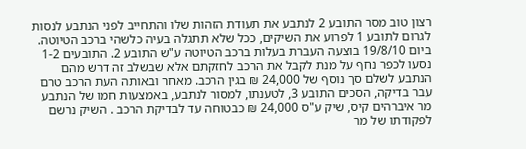רצון טוב מסר התובע 2 לנתבע את תעודת הזהות שלו והתחייב לפני הנתבע לנסות לגרום לתובע 1 לפרוע את השיקים, ככל שלא תתגלה בעיה כלשהי ברכב הטיוטה. ביום 19/8/10 בוצעה העברת בעלות ברכב הטיוטה ע"ש התובע 2. התובעים 1-2 נסעו לכפר נחף על מנת לקבל את הרכב לחזקתם אלא שבשלב זה דרש מהם הנתבע לשלם סך נוסף של 24,000 ₪ בגין הרכב. מאחר ובאותה העת הרכב טרם עבר בדיקה, הסכים התובע 3, לטענתו, למסור לנתבע, באמצעות חמו של הנתבע מר איברהים קיס, שיק ע"ס 24,000 ₪ כבטוחה עד לבדיקת הרכב . השיק נרשם לפקודתו של מר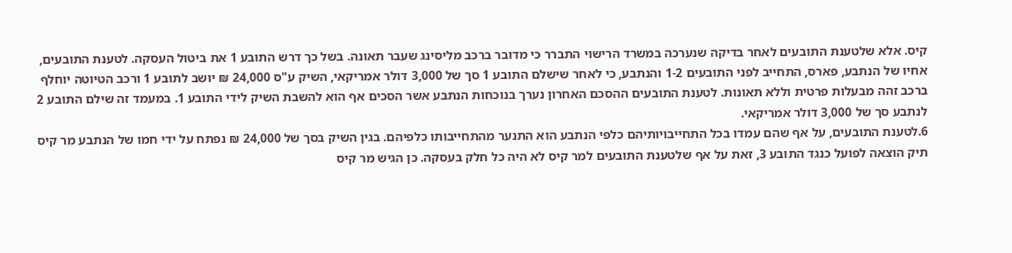קיס. אלא שלטענת התובעים לאחר בדיקה שנערכה במשרד הרישוי התברר כי מדובר ברכב מליסינג שעבר תאונה. בשל כך דרש התובע 1 את ביטול העסקה. לטענת התובעים, אחיו של הנתבע, פארס, התחייב לפני התובעים 1-2 והנתבע, כי לאחר שישלם התובע 1 סך של 3,000 דולר אמריקאי, השיק ע"ס 24,000 ₪ יושב לתובע 1 ורכב הטיוטה יוחלף ברכב זהה מבעלות פרטית וללא תאונות. לטענת התובעים ההסכם האחרון נערך בנוכחות הנתבע אשר הסכים אף הוא להשבת השיק לידי התובע 1. במעמד זה שילם התובע 2 לנתבע סך של 3,000 דולר אמריקאי.
6.לטענת התובעים, על אף שהם עמדו בכל התחייבויותיהם כלפי הנתבע הוא התנער מהתחייבותו כלפיהם. בגין השיק בסך של 24,000 ₪ נפתח על ידי חמו של הנתבע מר קיס תיק הוצאה לפועל כנגד התובע 3, זאת על אף שלטענת התובעים למר קיס לא היה כל חלק בעסקה. כן הגיש מר קיס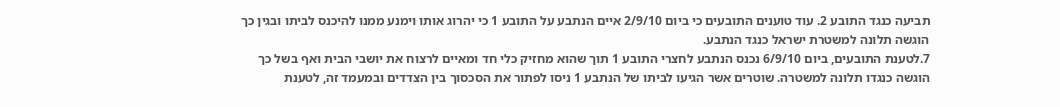תביעה כנגד התובע 2. עוד טוענים התובעים כי ביום 2/9/10 איים הנתבע על התובע 1 כי יהרוג אותו וימנע ממנו להיכנס לביתו ובגין כך הוגשה תלונה למשטרת ישראל כנגד הנתבע.
7.לטענת התובעים, ביום 6/9/10 נכנס הנתבע לחצרי התובע 1 תוך שהוא מחזיק כלי חד ומאיים לרצוח את יושבי הבית ואף בשל כך הוגשה כנגדו תלונה למשטרה. שוטרים אשר הגיעו לביתו של הנתבע 1 ניסו לפתור את הסכסוך בין הצדדים ובמעמד זה, לטענת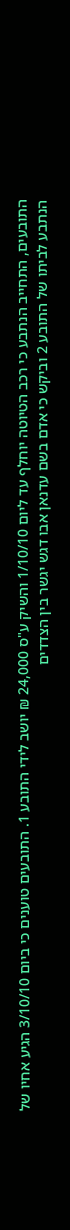התובעים, התחייב הנתבע כי רכב הטיוטה יוחלף עד ליום 1/10/10 והשיק ע"ס 24,000 ₪ יושב לידי התובע 1. התובעים טוענים כי ביום 3/10/10 הגיע אחיו של הנתבע לביתו של התובע 2 וביקש כי אדם בשם עדנאן אבו דגש יגשר בין הצדדים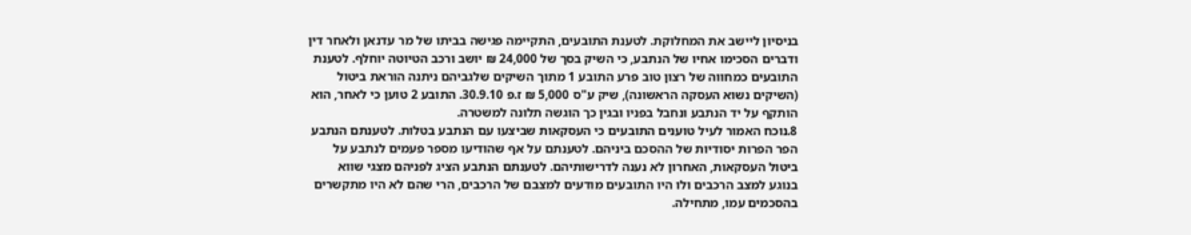בניסיון ליישב את המחלוקת. לטענת התובעים, התקיימה פגישה בביתו של מר עדנאן ולאחר דין ודברים הסכימו אחיו של הנתבע, כי השיק בסך של 24,000 ₪ יושב ורכב הטיוטה יוחלף. לטענת התובעים כמחווה של רצון טוב פרע התובע 1 מתוך השיקים שלגביהם ניתנה הוראת ביטול (השיקים נשוא העסקה הראשונה), שיק ע"ס 5,000 ₪ ז.פ 30.9.10. התובע 2 טוען כי לאחר, הוא הותקף על יד הנתבע ונחבל בפניו ובגין כך הוגשה תלונה למשטרה.
8.נוכח האמור לעיל טוענים התובעים כי העסקאות שביצעו עם הנתבע בטלות. לטענתם הנתבע הפר הפרות יסודיות של ההסכם ביניהם. לטענתם על אף שהודיעו מספר פעמים לנתבע על ביטול העסקאות, האחרון לא נענה לדרישותיהם. לטענתם הנתבע הציג לפניהם מצגי שווא בנוגע למצב הרכבים ולו היו התובעים מודעים למצבם של הרכבים, הרי שהם לא היו מתקשרים בהסכמים עמו, מתחילה.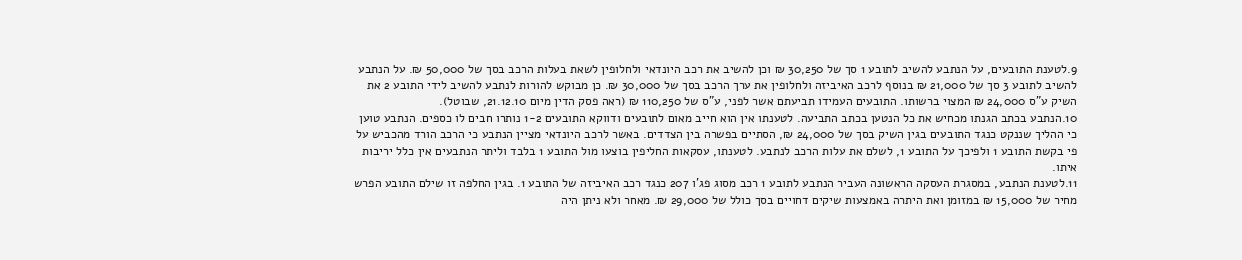9.לטענת התובעים, על הנתבע להשיב לתובע 1 סך של 30,250 ₪ וכן להשיב את רכב היונדאי ולחלופין לשאת בעלות הרכב בסך של 50,000 ₪. על הנתבע להשיב לתובע 3 סך של 21,000 ₪ בנוסף לרכב האיביזה ולחלופין את ערך הרכב בסך של 30,000 ₪. כן מבוקש להורות לנתבע להשיב לידי התובע 2 את השיק ע"ס 24,000 ₪ המצוי ברשותו. התובעים העמידו תביעתם אשר לפני, ע"ס של 110,250 ₪ (ראה פסק הדין מיום 21.12.10, שבוטל).
10.הנתבע בכתב הגנתו מכחיש את כל הנטען בכתב התביעה. לטענתו אין הוא חייב מאום לתובעים ודווקא התובעים 1-2 נותרו חבים לו כספים. הנתבע טוען כי ההליך שננקט כנגד התובעים בגין השיק בסך של 24,000 ₪, הסתיים בפשרה בין הצדדים. באשר לרכב היונדאי מציין הנתבע כי הרכב הורד מהכביש על פי בקשת התובע 1 ולפיכך על התובע 1, לשלם את עלות הרכב לנתבע. לטענתו, עסקאות החליפין בוצעו מול התובע 1 בלבד וליתר הנתבעים אין כלל יריבות איתו.
11.לטענת הנתבע, במסגרת העסקה הראשונה העביר הנתבע לתובע 1 רכב מסוג פג'ו 207 כנגד רכב האיביזה של התובע 1. בגין החלפה זו שילם התובע הפרש מחיר של 15,000 ₪ במזומן ואת היתרה באמצעות שיקים דחויים בסך כולל של 29,000 ₪. מאחר ולא ניתן היה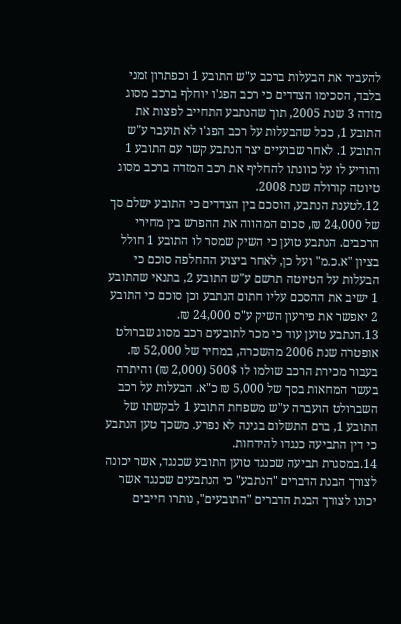להעביר את הבעלות ברכב ע"ש התובע 1 וכפתרון זמני בלבד, הסכימו הצדדים כי רכב הפג'ו יוחלף ברכב מסוג מזדה 3 שנת 2005, תוך שהנתבע התחייב לפצות את התובע 1, ככל שהבעלות על רכב הפג'ו לא תועבר ע"ש התובע 1. לאחר שבועיים יצר הנתבע קשר עם התובע 1 והודיע לו על כוונתו להחליף את רכב המזדה ברכב מסוג טיוטה קורולה שנת 2008.
12.לטענת הנתבע, הוסכם בין הצדדים כי התובע ישלם סך של 24,000 ₪, סכום המהווה את ההפרש בין מחירי הרכבים. הנתבע טוען כי השיק שמסר לו התובע 1 חולל בציון "א.כ.מ" ועל כן, לאחר ביצוע ההחלפה סוכם כי הבעלות על הטיוטה תרשם ע"ש התובע 2, בתנאי שהתובע 1 ישיב את ההסכם עליו חתום הנתבע וכן סוכם כי התובע 2 יאפשר את פירעון השיק ע"ס 24,000 ₪.
13.הנתבע טוען עוד כי מכר לתובעים רכב מסוג שברולט אופטרה שנת 2006 מהשכרה, במחיר של 52,000 ₪. בעבור מכירת הרכב שולמו לו 500$ (2,000 ₪) והיתרה בעשר המחאות בסך של 5,000 ₪ כ"א. הבעלות על רכב השברולט הועברה ע"ש משפחת התובע 1 לבקשתו של התובע 1, ברם התשלום בגינה לא נפרע. משכך טען הנתבע כי דין התביעה כנגדו להידחות.
14.במסגרת תביעה שכנגד טוען התובע שכנגד, אשר יכונה לצורך הבנת הדברים "הנתבע" כי הנתבעים שכנגד אשר יכונו לצורך הבנת הדברים "התובעים", נותרו חייבים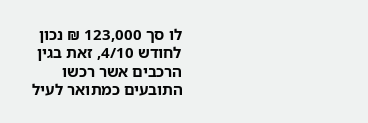לו סך 123,000 ₪ נכון לחודש 4/10, זאת בגין הרכבים אשר רכשו התובעים כמתואר לעיל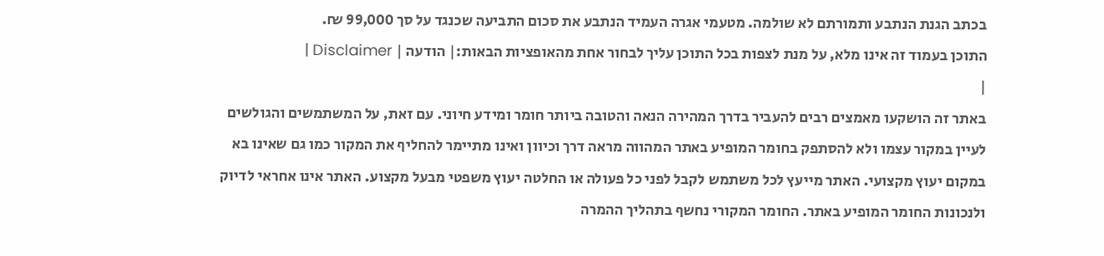בכתב הגנת הנתבע ותמורתם לא שולמה. מטעמי אגרה העמיד הנתבע את סכום התביעה שכנגד על סך 99,000 ₪.
התוכן בעמוד זה אינו מלא, על מנת לצפות בכל התוכן עליך לבחור אחת מהאופציות הבאות:| הודעה | Disclaimer |
|
באתר זה הושקעו מאמצים רבים להעביר בדרך המהירה הנאה והטובה ביותר חומר ומידע חיוני. עם זאת, על המשתמשים והגולשים לעיין במקור עצמו ולא להסתפק בחומר המופיע באתר המהווה מראה דרך וכיוון ואינו מתיימר להחליף את המקור כמו גם שאינו בא במקום יעוץ מקצועי. האתר מייעץ לכל משתמש לקבל לפני כל פעולה או החלטה יעוץ משפטי מבעל מקצוע. האתר אינו אחראי לדיוק ולנכונות החומר המופיע באתר. החומר המקורי נחשף בתהליך ההמרה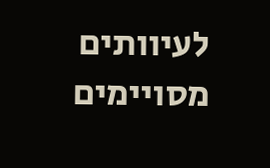לעיוותים מסויימים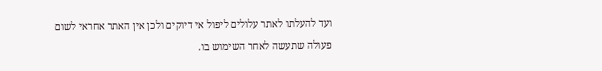ועד להעלתו לאתר עלולים ליפול אי דיוקים ולכן אין האתר אחראי לשום פעולה שתעשה לאחר השימוש בו.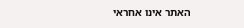האתר אינו אחראי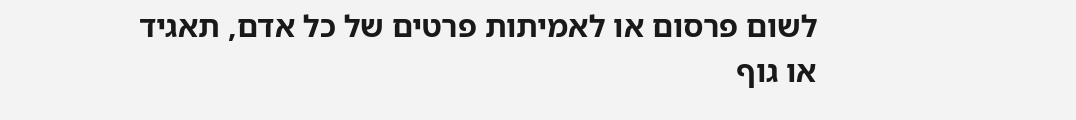לשום פרסום או לאמיתות פרטים של כל אדם, תאגיד או גוף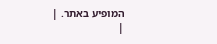המופיע באתר. |
|